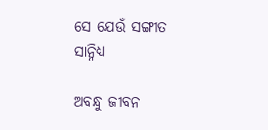ସେ ଯେଉଁ ସଙ୍ଗୀତ ସାନ୍ନିଧ୍ୟ

ଅବନ୍ଧୁ ଜୀବନ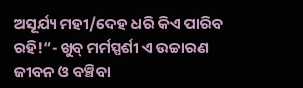ଅସୂର୍ଯ୍ୟ ମହୀ/ଦେହ ଧରି କିଏ ପାରିବ ରହି!“- ଖୁବ୍‌ ମର୍ମସ୍ପର୍ଶୀ ଏ ଉଚ୍ଚାରଣ ଜୀବନ ଓ ବଞ୍ଚିବା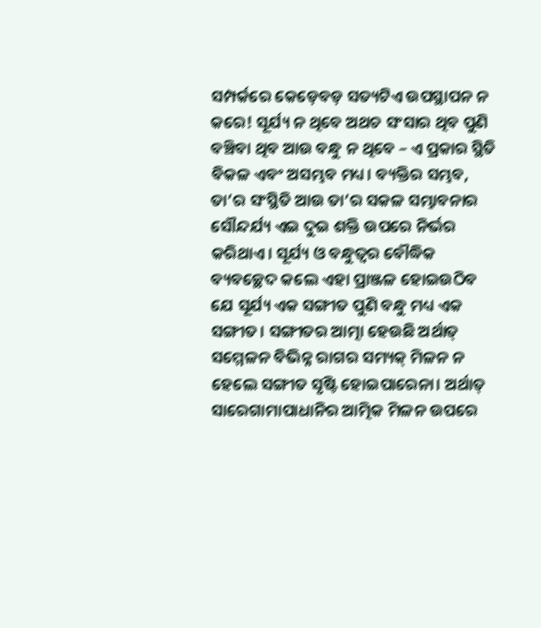ସମ୍ପର୍କରେ କେଡ଼େବଡ଼ ସତ୍ୟଟିଏ ଉପସ୍ଥାପନ ନ କରେ! ସୂର୍ଯ୍ୟ ନ ଥିବେ ଅଥଚ ସଂସାର ଥିବ ପୁଣି ବଞ୍ଚିବା ଥିବ ଆଉ ବନ୍ଧୁ ନ ଥିବେ – ଏ ପ୍ରକାର ସ୍ଥିତି ବିକଳ ଏବଂ ଅସମ୍ଭବ ମଧ୍ୟ। ବ୍ୟକ୍ତିର ସମ୍ଭବ, ତା’ର ସଂସ୍ଥିତି ଆଉ ତା’ର ସକଳ ସମ୍ଭାବନାର ସୌନ୍ଦର୍ଯ୍ୟ ଏଇ ଦୁଇ ଶକ୍ତି ଉପରେ ନିର୍ଭର କରିଥାଏ। ସୂର୍ଯ୍ୟ ଓ ବନ୍ଧୁତ୍ୱର ବୌଦ୍ଧିକ ବ୍ୟବଚ୍ଛେଦ କଲେ ଏହା ପ୍ରାଞ୍ଜଳ ହୋଇଉଠିବ ଯେ ସୂର୍ଯ୍ୟ ଏକ ସଙ୍ଗୀତ ପୁଣି ବନ୍ଧୁ ମଧ୍ୟ ଏକ ସଙ୍ଗୀତ। ସଙ୍ଗୀତର ଆତ୍ମା ହେଉଛି ଅର୍ଥାତ୍‌ ସମ୍ମେଳନ ବିଭିନ୍ନ ରାଗର ସମ୍ୟକ୍‌ ମିଳନ ନ ହେଲେ ସଙ୍ଗୀତ ସୃଷ୍ଟି ହୋଇପାରେନା। ଅର୍ଥାତ୍‌ ସାରେଗାମାପାଧାନିର ଆତ୍ମିକ ମିଳନ ଉପରେ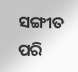ସଙ୍ଗୀତ ପରି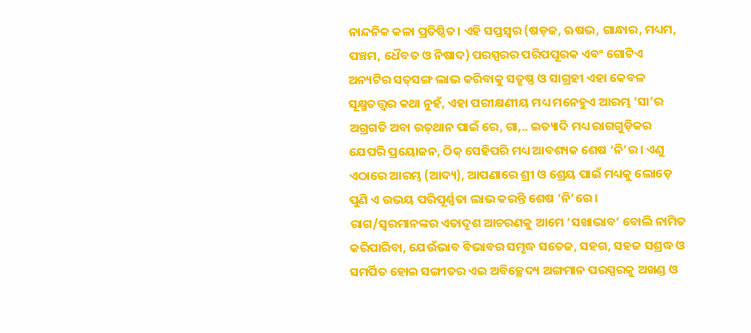ନାନ୍ଦନିକ କଳା ପ୍ରତିଷ୍ଠିତ। ଏହି ସପ୍ତସ୍ବର (ଷଡ଼ଜ, ଋଷଭ, ଗାନ୍ଧାର, ମଧ୍ୟମ, ପଞ୍ଚମ, ଧୈବତ ଓ ନିଷାଦ) ପରସ୍ପରର ପରିପପୂରକ ଏବଂ ଗୋଟିଏ ଅନ୍ୟଟିର ସତ୍‌ସଙ୍ଗ ଲାଭ କରିବାକୁ ସତୃଷ୍ଣ ଓ ସାଗ୍ରହୀ ଏହା କେବଳ ସୂକ୍ଷ୍ମତତ୍ତ୍ୱର କଥା ନୁହଁ, ଏହା ପରୀକ୍ଷଣୀୟ ମଧ୍ୟ ମନେହୁଏ ଆରମ୍ଭ ‘ସା’ର ଅଗ୍ରଗତି ଅବା ଉତ୍‌ଥାନ ପାଇଁ ରେ, ଗା,.. ଇତ୍ୟାଦି ମଧ୍ୟ ରାଗଗୁଡ଼ିକର ଯେପରି ପ୍ରୟୋଜନ, ଠିକ୍‌ ସେହିପରି ମଧ୍ୟ ଆବଶ୍ୟକ ଶେଷ ‘ନି’ର। ଏଣୁ ଏଠାରେ ଆରମ୍ଭ (ଆଦ୍ୟ), ଆପଣାରେ ଶ୍ରୀ ଓ ଶ୍ରେୟ ପାଇଁ ମଧ୍ୟକୁ ଲୋଡ଼େ ପୁଣି ଏ ଉଭୟ ପରିପୂର୍ଣ୍ଣତା ଲାଭ କରନ୍ତି ଶେଷ ‘ନି’ରେ। ରାଗ/ସ୍ବରମାନଙ୍କର ଏତାଦୃଶ ଆଚରଣକୁ ଆମେ ‘ସଖାଭାବ’ ବୋଲି ନାମିତ କରିପାରିବା, ଯେଉଁଭାବ ବିଭାବର ସମୃଦ୍ଧ ସତେଜ, ସହଗ, ସହଜ ସଶ୍ରଦ୍ଧ ଓ ସମର୍ପିତ ହୋଇ ସଙ୍ଗୀତର ଏଇ ଅବିଚ୍ଛେଦ୍ୟ ଅଙ୍ଗମାନ ପରସ୍ପରକୁ ଅଖଣ୍ଡ ଓ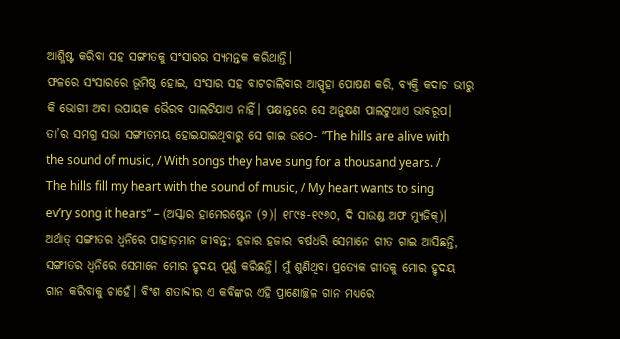ଆଶ୍ଳିଷ୍ଟ କରିବା ସହ ସଙ୍ଗୀତକୁ ସଂସାରର ସ୍ୟମନ୍ତକ କରିଥାନ୍ତି।
ଫଳରେ ସଂସାରରେ ଭୂମିଷ୍ଠ ହୋଇ, ସଂସାର ସହ ବାଟଚାଲିବାର ଆସ୍ପୃହା ପୋଷଣ କରି, ବ୍ୟକ୍ତି କଦାଚ ଭୀରୁ କି ଭୋଗୀ ଅବା ଉପାୟକ ଭୈରବ ପାଲଟିଯାଏ ନାହିଁ। ପକ୍ଷାନ୍ତରେ ସେ ଅନୁକ୍ଷଣ ପାଲଟୁଥାଏ ଭାବରୂପ। ତା’ର ସମଗ୍ର ସଭା ସଙ୍ଗୀତମୟ ହୋଇଯାଇଥିବାରୁ ସେ ଗାଇ ଉଠେ- ”The hills are alive with the sound of music, / With songs they have sung for a thousand years. / The hills fill my heart with the sound of music, / My heart wants to sing ev’ry song it hears“ – (ଅସ୍କାର ହାମେରଷ୍ଟେନ (୨)। ୧୮୯୫-୧୯୬୦, ଦି ସାଉଣ୍ଡ ଅଫ ମ୍ୟୁଜିକ୍‌)। ଅର୍ଥାତ୍‌ ସଙ୍ଗୀତର ଧ୍ୱନିରେ ପାହାଡ଼ମାନ ଜୀବନ୍ତ; ହଜାର ହଜାର ବର୍ଷଧରି ସେମାନେ ଗୀତ ଗାଇ ଆସିଛନ୍ତି, ସଙ୍ଗୀତର ଧ୍ୱନିରେ ସେମାନେ ମୋର ହୃଦୟ ପୂର୍ଣ୍ଣ କରିଛନ୍ତି। ମୁଁ ଶୁଣିଥିବା ପ୍ରତ୍ୟେକ ଗୀତକୁ ମୋର ହୃଦୟ ଗାନ କରିବାକୁ ଚାହେଁ। ବିଂଶ ଶତାବ୍ଦୀର ଏ କବିଙ୍କର ଏହି ପ୍ରାଣୋଚ୍ଛଳ ଗାନ ମଧ୍ୟରେ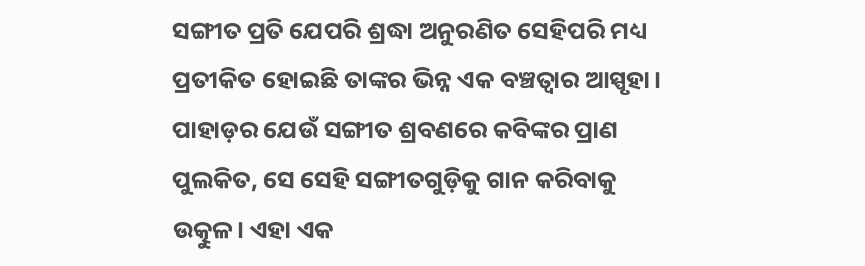ସଙ୍ଗୀତ ପ୍ରତି ଯେପରି ଶ୍ରଦ୍ଧା ଅନୁରଣିତ ସେହିପରି ମଧ୍ୟ ପ୍ରତୀକିତ ହୋଇଛି ତାଙ୍କର ଭିନ୍ନ ଏକ ବଞ୍ଚତ୍ବାର ଆସ୍ପୃହା। ପାହାଡ଼ର ଯେଉଁ ସଙ୍ଗୀତ ଶ୍ରବଣରେ କବିଙ୍କର ପ୍ରାଣ ପୁଲକିତ, ସେ ସେହି ସଙ୍ଗୀତଗୁଡ଼ିକୁ ଗାନ କରିବାକୁ ଉତ୍କୁଳ। ଏହା ଏକ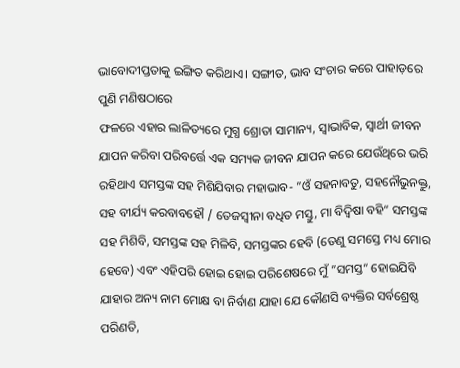ଭାବୋଦୀପ୍ତତାକୁ ଇଙ୍ଗିତ କରିଥାଏ। ସଙ୍ଗୀତ, ଭାବ ସଂଚାର କରେ ପାହାଡ଼ରେ ପୁଣି ମଣିଷଠାରେ
ଫଳରେ ଏହାର ଲାଳିତ୍ୟରେ ମୁଗ୍ଧ ଶ୍ରୋତା ସାମାନ୍ୟ, ସ୍ବାଭାବିକ, ସ୍ବାର୍ଥୀ ଜୀବନ ଯାପନ କରିବା ପରିବର୍ତ୍ତେ ଏକ ସମ୍ୟକ ଜୀବନ ଯାପନ କରେ ଯେଉଁଥିରେ ଭରି ରହିଥାଏ ସମସ୍ତଙ୍କ ସହ ମିଶିଯିବାର ମହାଭାବ- ”ଓଁ ସହନାବତୁ, ସହନୌଭୁନକ୍ତୁ, ସହ ବୀର୍ଯ୍ୟ କରବାବହୌ / ତେଜସ୍ବୀନା ବଧିତ ମସ୍ତୁ, ମା ବିଦ୍ୱିଷା ବହି“ ସମସ୍ତଙ୍କ ସହ ମିଶିବି, ସମସ୍ତଙ୍କ ସହ ମିଳିବି, ସମସ୍ତଙ୍କର ହେବି (ତେଣୁ ସମସ୍ତେ ମଧ୍ୟ ମୋର ହେବେ) ଏବଂ ଏହିପରି ହୋଇ ହୋଇ ପରିଶେଷରେ ମୁଁ ”ସମସ୍ତ“ ହୋଇଯିବି ଯାହାର ଅନ୍ୟ ନାମ ମୋକ୍ଷ ବା ନିର୍ବାଣ ଯାହା ଯେ କୌଣସି ବ୍ୟକ୍ତିର ସର୍ବଶ୍ରେଷ୍ଠ ପରିଣତି,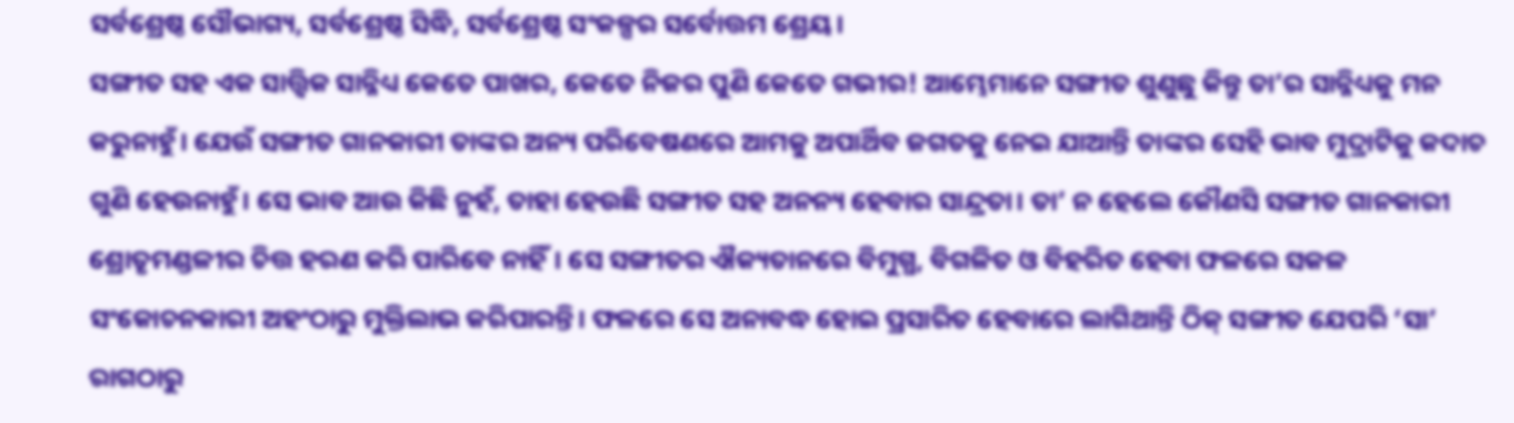ସର୍ବଶ୍ରେଷ୍ଠ ସୌଭାଗ୍ୟ, ସର୍ବଶ୍ରେଷ୍ଠ ସିଦ୍ଧି, ସର୍ବଶ୍ରେଷ୍ଠ ସଂକଳ୍ପର ସର୍ବୋତ୍ତମ ଶ୍ରେୟ।
ସଙ୍ଗୀତ ସହ ଏକ ସାତ୍ତ୍ୱିକ ସାନ୍ନିଧ୍ୟ କେତେ ପାଖର, କେତେ ନିଜର ପୁଣି କେତେ ଗଭୀର! ଆମ୍ଭେମାନେ ସଙ୍ଗୀତ ଶୁଣୁଛୁ କିନ୍ତୁ ତା’ର ସାନ୍ନିଧ୍ୟକୁ ମନ କରୁନାହୁଁ। ଯେଉଁ ସଙ୍ଗୀତ ଗାନକାରୀ ତାଙ୍କର ଅନ୍ୟ ପରିବେଷଣରେ ଆମକୁ ଅପାର୍ଥିବ ଜଗତକୁ ନେଇ ଯାଆନ୍ତି ତାଙ୍କର ସେହି ଭାବ ମୁଦ୍ରାଟିକୁ କଦାଚ ଗୁଣି ହେଉନାହୁଁ। ସେ ଭାବ ଆଉ କିଛି ନୁହଁ, ତାହା ହେଉଛି ସଙ୍ଗୀତ ସହ ଅନନ୍ୟ ହେବାର ସାନ୍ଦ୍ରତା। ତା’ ନ ହେଲେ କୌଣସି ସଙ୍ଗୀତ ଗାନକାରୀ ଶ୍ରୋତୃମଣ୍ଡଳୀର ଚିତ୍ତ ହରଣ କରି ପାରିବେ ନାହିଁ। ସେ ସଙ୍ଗୀତର ଐକ୍ୟତାନରେ ବିମୁଗ୍ଧ, ବିଗଳିତ ଓ ବିହରିତ ହେବା ଫଳରେ ସକଳ ସଂକୋଚନକାରୀ ଅହଂଠାରୁ ମୁକ୍ତିଲାଭ କରିପାରନ୍ତି। ଫଳରେ ସେ ଅନାବଦ୍ଧ ହୋଇ ପ୍ରସାରିତ ହେବାରେ ଲାଗିଥାନ୍ତି ଠିକ୍‌ ସଙ୍ଗୀତ ଯେପରି ‘ସା’ ରାଗଠାରୁ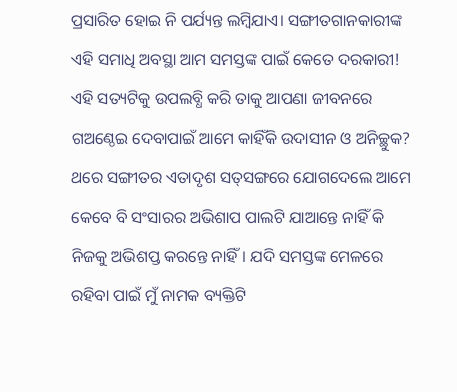ପ୍ରସାରିତ ହୋଇ ନି ପର୍ଯ୍ୟନ୍ତ ଲମ୍ବିଯାଏ। ସଙ୍ଗୀତଗାନକାରୀଙ୍କ ଏହି ସମାଧି ଅବସ୍ଥା ଆମ ସମସ୍ତଙ୍କ ପାଇଁ କେତେ ଦରକାରୀ! ଏହି ସତ୍ୟଟିକୁ ଉପଲବ୍ଧି କରି ତାକୁ ଆପଣା ଜୀବନରେ ଗଅଣ୍ଠେଇ ଦେବାପାଇଁ ଆମେ କାହିଁକି ଉଦାସୀନ ଓ ଅନିଚ୍ଛୁକ? ଥରେ ସଙ୍ଗୀତର ଏତାଦୃଶ ସତ୍‌ସଙ୍ଗରେ ଯୋଗଦେଲେ ଆମେ କେବେ ବି ସଂସାରର ଅଭିଶାପ ପାଲଟି ଯାଆନ୍ତେ ନାହିଁ କି ନିଜକୁ ଅଭିଶପ୍ତ କରନ୍ତେ ନାହିଁ। ଯଦି ସମସ୍ତଙ୍କ ମେଳରେ ରହିବା ପାଇଁ ମୁଁ ନାମକ ବ୍ୟକ୍ତିଟି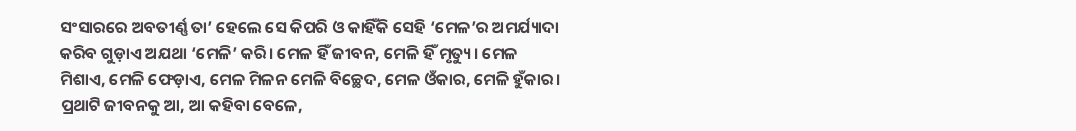ସଂସାରରେ ଅବତୀର୍ଣ୍ଣ ତା’ ହେଲେ ସେ କିପରି ଓ କାହିଁକି ସେହି ‘ମେଳ’ର ଅମର୍ଯ୍ୟାଦା କରିବ ଗୁଡ଼ାଏ ଅଯଥା ‘ମେଳି’ କରି। ମେଳ ହିଁ ଜୀବନ, ମେଳି ହିଁ ମୃତ୍ୟୁ। ମେଳ ମିଶାଏ, ମେଳି ଫେଡ଼ାଏ, ମେଳ ମିଳନ ମେଳି ବିଚ୍ଛେଦ, ମେଳ ଓଁକାର, ମେଳି ହୁଁକାର। ପ୍ରଥାଟି ଜୀବନକୁ ଆ, ଆ କହିବା ବେଳେ,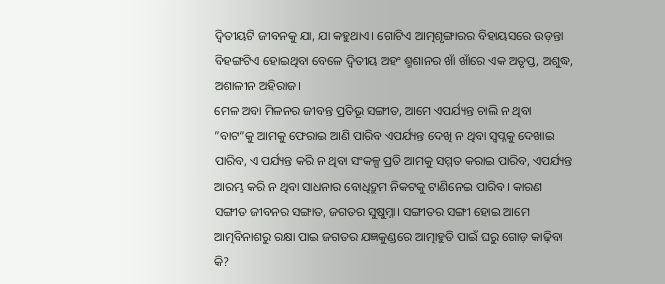ଦ୍ୱିତୀୟଟି ଜୀବନକୁ ଯା, ଯା କହୁଥାଏ। ଗୋଟିଏ ଆତ୍ମଶୃଙ୍ଗାରର ବିହାୟସରେ ଉଡ଼ନ୍ତା ବିହଙ୍ଗଟିଏ ହୋଇଥିବା ବେଳେ ଦ୍ୱିତୀୟ ଅହଂ ଶ୍ମଶାନର ଖାଁ ଖାଁରେ ଏକ ଅତୃପ୍ତ, ଅଶୁଦ୍ଧ, ଅଶାଳୀନ ଅହିରାଜ।
ମେଳ ଅବା ମିଳନର ଜୀବନ୍ତ ପ୍ରତିଭୂ ସଙ୍ଗୀତ, ଆମେ ଏପର୍ଯ୍ୟନ୍ତ ଚାଲି ନ ଥିବା ”ବାଟ“କୁ ଆମକୁ ଫେରାଇ ଆଣି ପାରିବ ଏପର୍ଯ୍ୟନ୍ତ ଦେଖି ନ ଥିବା ସ୍ବପ୍ନକୁ ଦେଖାଇ ପାରିବ, ଏ ପର୍ଯ୍ୟନ୍ତ କରି ନ ଥିବା ସଂକଳ୍ପ ପ୍ରତି ଆମକୁ ସମ୍ମତ କରାଇ ପାରିବ, ଏପର୍ଯ୍ୟନ୍ତ ଆରମ୍ଭ କରି ନ ଥିବା ସାଧନାର ବୋଧିଦ୍ରୁମ ନିକଟକୁ ଟାଣିନେଇ ପାରିବ। କାରଣ ସଙ୍ଗୀତ ଜୀବନର ସଙ୍ଗାତ, ଜଗତର ସୁଷୁମ୍ନା। ସଙ୍ଗୀତର ସଙ୍ଗୀ ହୋଇ ଆମେ ଆତ୍ମବିନାଶରୁ ରକ୍ଷା ପାଇ ଜଗତର ଯଜ୍ଞକୁଣ୍ଡରେ ଆତ୍ମାହୁତି ପାଇଁ ଘରୁ ଗୋଡ଼ କାଢ଼ିବା କି?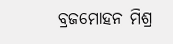ବ୍ରଜମୋହନ ମିଶ୍ର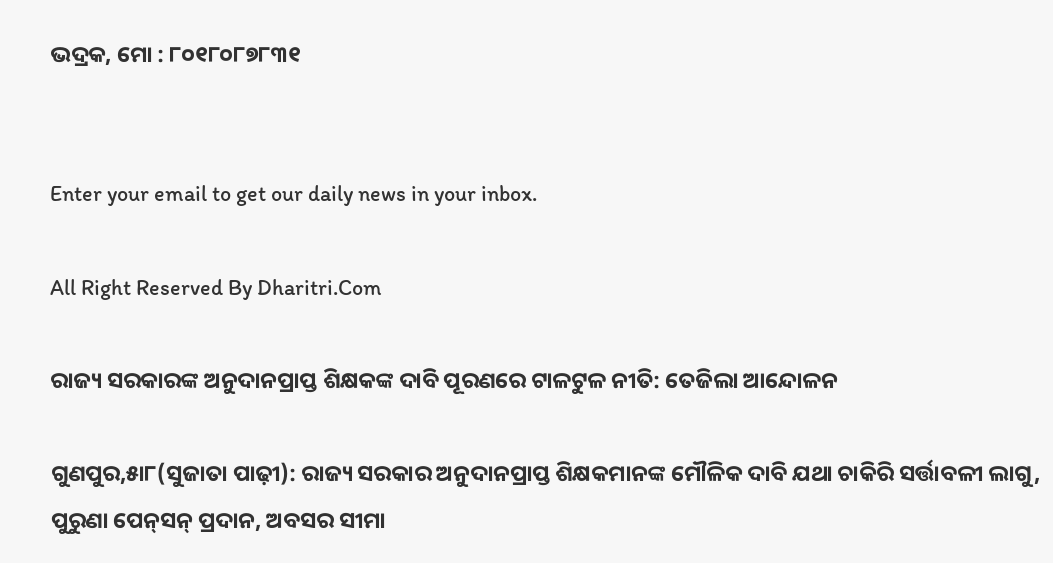ଭଦ୍ରକ, ମୋ : ୮୦୧୮୦୮୭୮୩୧


Enter your email to get our daily news in your inbox.

All Right Reserved By Dharitri.Com

ରାଜ୍ୟ ସରକାରଙ୍କ ଅନୁଦାନପ୍ରାପ୍ତ ଶିକ୍ଷକଙ୍କ ଦାବି ପୂରଣରେ ଟାଳଟୁଳ ନୀତି: ତେଜିଲା ଆନ୍ଦୋଳନ

ଗୁଣପୁର,୫ା୮(ସୁଜାତା ପାଢ଼ୀ): ରାଜ୍ୟ ସରକାର ଅନୁଦାନପ୍ରାପ୍ତ ଶିକ୍ଷକମାନଙ୍କ ମୌଳିକ ଦାବି ଯଥା ଚାକିରି ସର୍ତ୍ତାବଳୀ ଲାଗୁ, ପୁରୁଣା ପେନ୍‌ସନ୍‌ ପ୍ରଦାନ, ଅବସର ସୀମା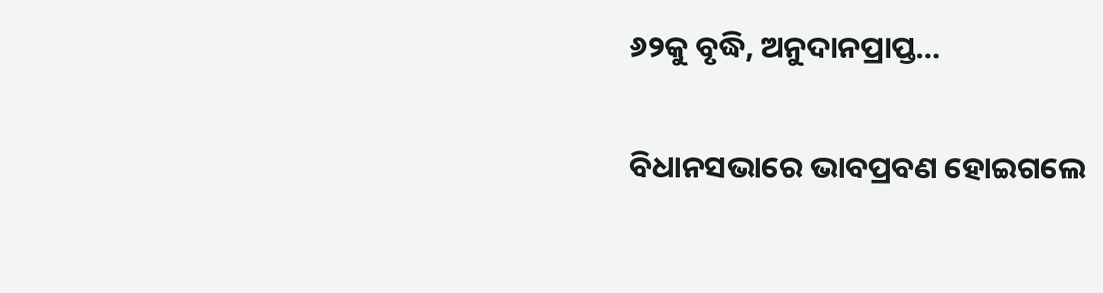୬୨କୁ ବୃଦ୍ଧି, ଅନୁଦାନପ୍ରାପ୍ତ…

ବିଧାନସଭାରେ ଭାବପ୍ରବଣ ହୋଇଗଲେ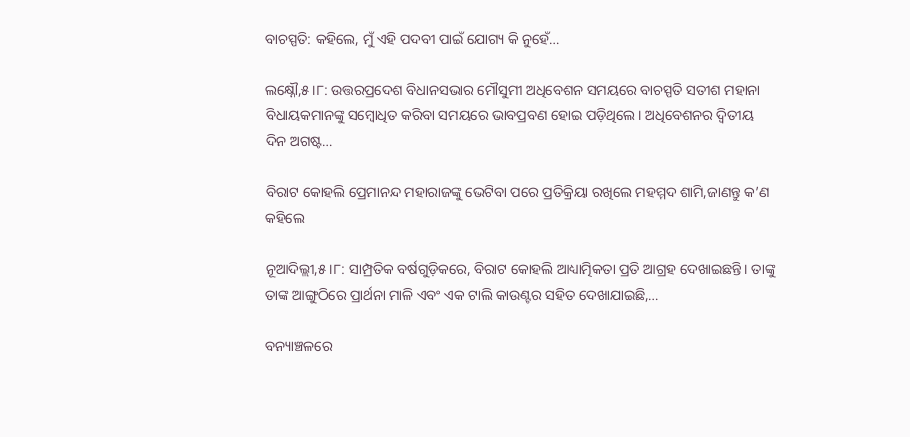ବାଚସ୍ପତି: କହିଲେ, ମୁଁ ଏହି ପଦବୀ ପାଇଁ ଯୋଗ୍ୟ କି ନୁହେଁ…

ଲକ୍ଷ୍ନୌ,୫।୮: ଉତ୍ତରପ୍ରଦେଶ ବିଧାନସଭାର ମୌସୁମୀ ଅଧିବେଶନ ସମୟରେ ବାଚସ୍ପତି ସତୀଶ ମହାନା ବିଧାୟକମାନଙ୍କୁ ସମ୍ବୋଧିତ କରିବା ସମୟରେ ଭାବପ୍ରବଣ ହୋଇ ପଡ଼ିଥିଲେ। ଅଧିବେଶନର ଦ୍ୱିତୀୟ ଦିନ ଅଗଷ୍ଟ…

ବିରାଟ କୋହଲି ପ୍ରେମାନନ୍ଦ ମହାରାଜଙ୍କୁ ଭେଟିବା ପରେ ପ୍ରତିକ୍ରିୟା ରଖିଲେ ମହମ୍ମଦ ଶାମି,ଜାଣନ୍ତୁ କ’ଣ କହିଲେ

ନୂଆଦିଲ୍ଲୀ,୫।୮: ସାମ୍ପ୍ରତିକ ବର୍ଷଗୁଡ଼ିକରେ, ବିରାଟ କୋହଲି ଆଧ୍ୟାତ୍ମିକତା ପ୍ରତି ଆଗ୍ରହ ଦେଖାଇଛନ୍ତି। ତାଙ୍କୁ ତାଙ୍କ ଆଙ୍ଗୁଠିରେ ପ୍ରାର୍ଥନା ମାଳି ଏବଂ ଏକ ଟାଲି କାଉଣ୍ଟର ସହିତ ଦେଖାଯାଇଛି,…

ବନ୍ୟାଞ୍ଚଳରେ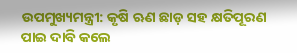ଉପମୁଖ୍ୟମନ୍ତ୍ରୀ: କୃଷି ଋଣ ଛାଡ଼ ସହ କ୍ଷତିପୂରଣ ପାଇ ଦାବି କଲେ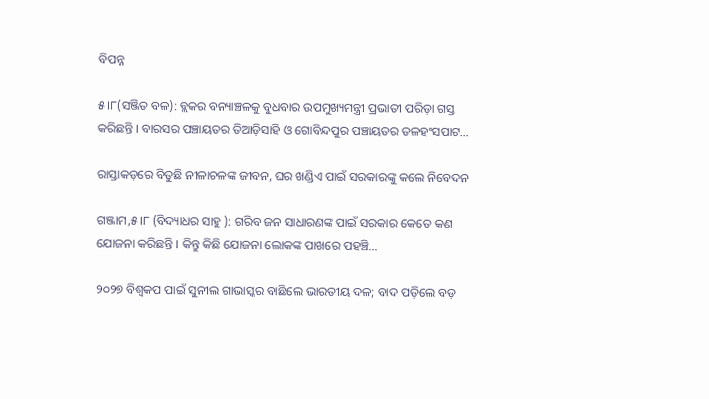ବିପନ୍ନ

୫।୮(ସଞ୍ଜିତ ବଳ): ବ୍ଲକର ବନ୍ୟାଞ୍ଚଳକୁ ବୁଧବାର ଉପମୁଖ୍ୟମନ୍ତ୍ରୀ ପ୍ରଭାତୀ ପରିଡ଼ା ଗସ୍ତ କରିଛନ୍ତି । ବାରସର ପଞ୍ଚାୟତର ତିଆଡ଼ିସାହି ଓ ଗୋବିନ୍ଦପୁର ପଞ୍ଚାୟତର ତଳହଂସପାଟ…

ରାସ୍ତାକଡ଼ରେ ବିତୁଛି ନୀଳାଚଳଙ୍କ ଜୀବନ, ଘର ଖଣ୍ଡିଏ ପାଇଁ ସରକାରଙ୍କୁ କଲେ ନିବେଦନ

ଗଞ୍ଜାମ,୫।୮ (ବିଦ୍ୟାଧର ସାହୁ ): ଗରିବ ଜନ ସାଧାରଣଙ୍କ ପାଇଁ ସରକାର କେତେ କଣ ଯୋଜନା କରିଛନ୍ତି । କିନ୍ତୁ କିଛି ଯୋଜନା ଲୋକଙ୍କ ପାଖରେ ପହଞ୍ଚି…

୨୦୨୭ ବିଶ୍ୱକପ ପାଇଁ ସୁନୀଲ ଗାଭାସ୍କର ବାଛିଲେ ଭାରତୀୟ ଦଳ; ବାଦ ପଡ଼ିଲେ ବଡ଼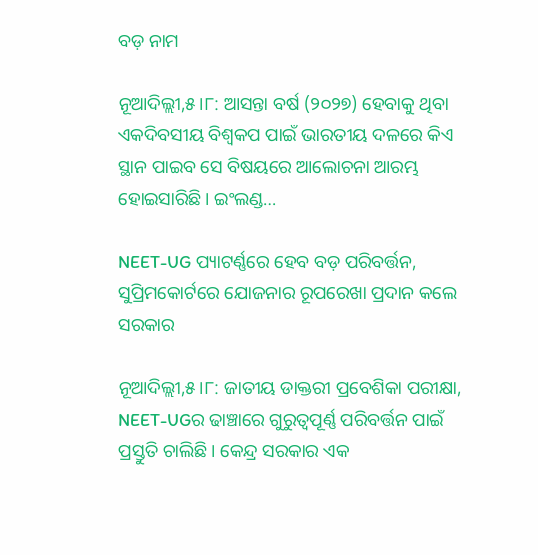ବଡ଼ ନାମ

ନୂଆଦିଲ୍ଲୀ,୫।୮: ଆସନ୍ତା ବର୍ଷ (୨୦୨୭) ହେବାକୁ ଥିବା ଏକଦିବସୀୟ ବିଶ୍ୱକପ ପାଇଁ ଭାରତୀୟ ଦଳରେ କିଏ ସ୍ଥାନ ପାଇବ ସେ ବିଷୟରେ ଆଲୋଚନା ଆରମ୍ଭ ହୋଇସାରିଛି। ଇଂଲଣ୍ଡ…

NEET-UG ପ୍ୟାଟର୍ଣ୍ଣରେ ହେବ ବଡ଼ ପରିବର୍ତ୍ତନ, ସୁପ୍ରିମକୋର୍ଟରେ ଯୋଜନାର ରୂପରେଖା ପ୍ରଦାନ କଲେ ସରକାର

ନୂଆଦିଲ୍ଲୀ,୫।୮: ଜାତୀୟ ଡାକ୍ତରୀ ପ୍ରବେଶିକା ପରୀକ୍ଷା, NEET-UGର ଢାଞ୍ଚାରେ ଗୁରୁତ୍ୱପୂର୍ଣ୍ଣ ପରିବର୍ତ୍ତନ ପାଇଁ ପ୍ରସ୍ତୁତି ଚାଲିଛି। କେନ୍ଦ୍ର ସରକାର ଏକ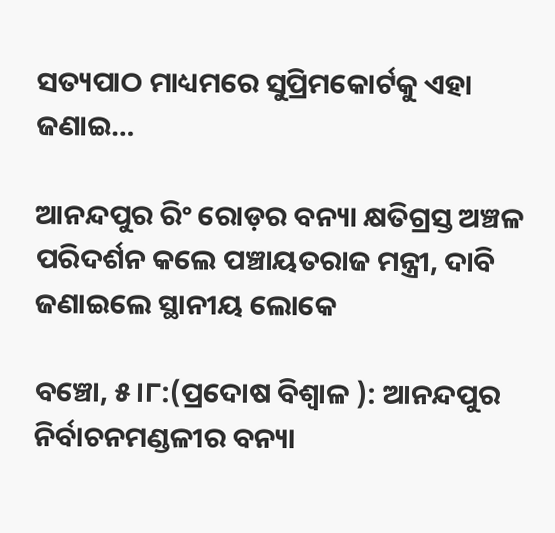ସତ୍ୟପାଠ ମାଧ୍ୟମରେ ସୁପ୍ରିମକୋର୍ଟକୁ ଏହା ଜଣାଇ…

ଆନନ୍ଦପୁର ରିଂ ରୋଡ଼ର ବନ୍ୟା କ୍ଷତିଗ୍ରସ୍ତ ଅଞ୍ଚଳ ପରିଦର୍ଶନ କଲେ ପଞ୍ଚାୟତରାଜ ମନ୍ତ୍ରୀ, ଦାବି ଜଣାଇଲେ ସ୍ଥାନୀୟ ଲୋକେ

ବଞ୍ଚୋ, ୫।୮:(ପ୍ରଦୋଷ ବିଶ୍ୱାଳ ): ଆନନ୍ଦପୁର ନିର୍ବାଚନମଣ୍ଡଳୀର ବନ୍ୟା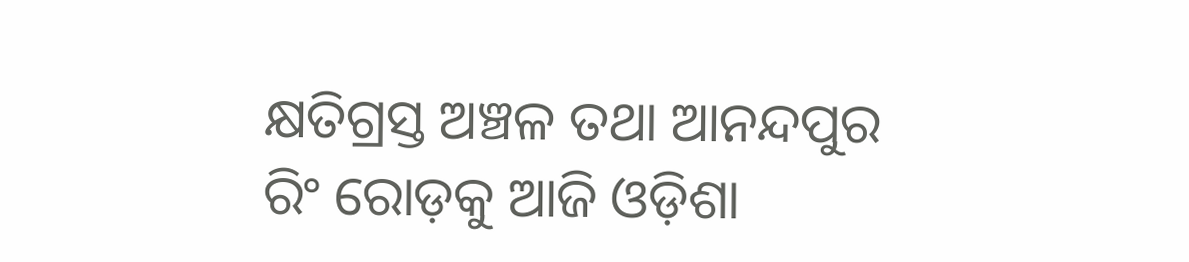କ୍ଷତିଗ୍ରସ୍ତ ଅଞ୍ଚଳ ତଥା ଆନନ୍ଦପୁର ରିଂ ରୋଡ଼କୁ ଆଜି ଓଡ଼ିଶା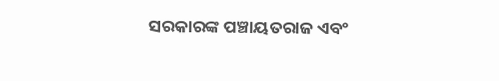ସରକାରଙ୍କ ପଞ୍ଚାୟତରାଜ ଏବଂ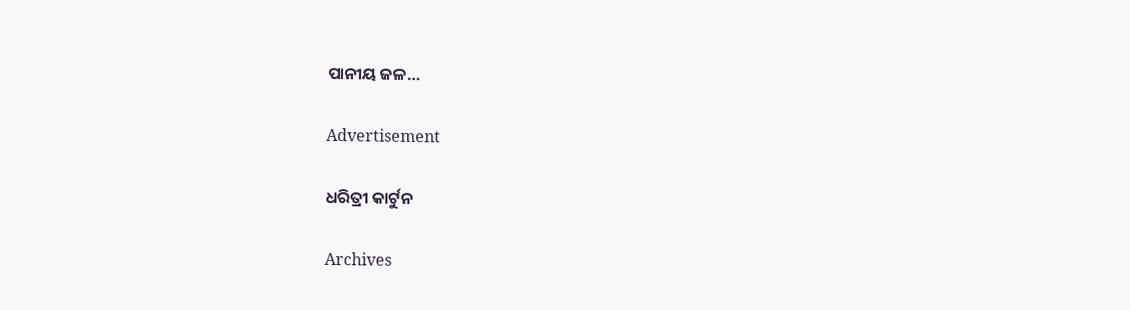ପାନୀୟ ଜଳ…

Advertisement

ଧରିତ୍ରୀ କାର୍ଟୁନ

Archives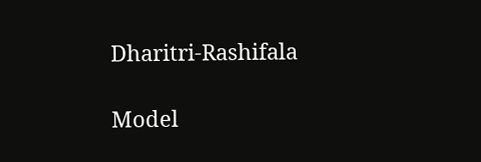Dharitri-Rashifala

Model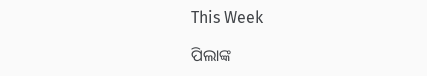This Week

ପିଲାଙ୍କ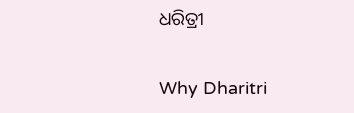ଧରିତ୍ରୀ

Why Dharitri